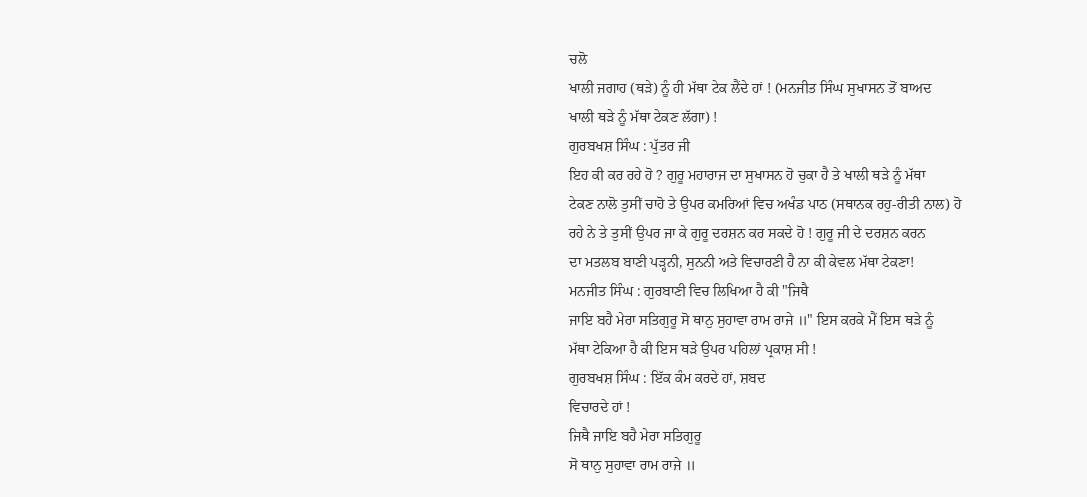ਚਲੋ
ਖਾਲੀ ਜਗਾਹ (ਥੜੇ) ਨੂੰ ਹੀ ਮੱਥਾ ਟੇਕ ਲੈਂਦੇ ਹਾਂ ! (ਮਨਜੀਤ ਸਿੰਘ ਸੁਖਾਸਨ ਤੋਂ ਬਾਅਦ
ਖਾਲੀ ਥੜੇ ਨੂੰ ਮੱਥਾ ਟੇਕਣ ਲੱਗਾ) !
ਗੁਰਬਖਸ਼ ਸਿੰਘ : ਪੁੱਤਰ ਜੀ
ਇਹ ਕੀ ਕਰ ਰਹੇ ਹੋ ? ਗੁਰੂ ਮਹਾਰਾਜ ਦਾ ਸੁਖਾਸਨ ਹੋ ਚੁਕਾ ਹੈ ਤੇ ਖਾਲੀ ਥੜੇ ਨੂੰ ਮੱਥਾ
ਟੇਕਣ ਨਾਲੋ ਤੁਸੀਂ ਚਾਹੋ ਤੇ ਉਪਰ ਕਮਰਿਆਂ ਵਿਚ ਅਖੰਡ ਪਾਠ (ਸਥਾਨਕ ਰਹੁ-ਰੀਤੀ ਨਾਲ) ਹੋ
ਰਹੇ ਨੇ ਤੇ ਤੁਸੀਂ ਉਪਰ ਜਾ ਕੇ ਗੁਰੂ ਦਰਸ਼ਨ ਕਰ ਸਕਦੇ ਹੋ ! ਗੁਰੂ ਜੀ ਦੇ ਦਰਸ਼ਨ ਕਰਨ
ਦਾ ਮਤਲਬ ਬਾਣੀ ਪੜ੍ਹਨੀ, ਸੁਨਨੀ ਅਤੇ ਵਿਚਾਰਣੀ ਹੈ ਨਾ ਕੀ ਕੇਵਲ ਮੱਥਾ ਟੇਕਣਾ!
ਮਨਜੀਤ ਸਿੰਘ : ਗੁਰਬਾਣੀ ਵਿਚ ਲਿਖਿਆ ਹੈ ਕੀ "ਜਿਥੈ
ਜਾਇ ਬਹੈ ਮੇਰਾ ਸਤਿਗੁਰੂ ਸੋ ਥਾਨੁ ਸੁਹਾਵਾ ਰਾਮ ਰਾਜੇ ॥" ਇਸ ਕਰਕੇ ਮੈਂ ਇਸ ਥੜੇ ਨੂੰ
ਮੱਥਾ ਟੇਕਿਆ ਹੈ ਕੀ ਇਸ ਥੜੇ ਉਪਰ ਪਹਿਲਾਂ ਪ੍ਰਕਾਸ਼ ਸੀ !
ਗੁਰਬਖਸ਼ ਸਿੰਘ : ਇੱਕ ਕੰਮ ਕਰਦੇ ਹਾਂ, ਸ਼ਬਦ
ਵਿਚਾਰਦੇ ਹਾਂ !
ਜਿਥੈ ਜਾਇ ਬਹੈ ਮੇਰਾ ਸਤਿਗੁਰੂ
ਸੋ ਥਾਨੁ ਸੁਹਾਵਾ ਰਾਮ ਰਾਜੇ ॥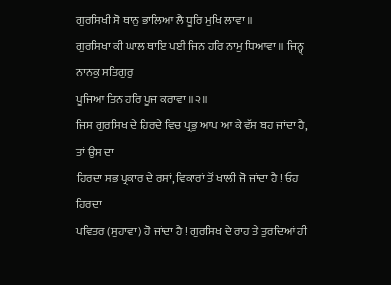ਗੁਰਸਿਖੀ ਸੋ ਥਾਨੁ ਭਾਲਿਆ ਲੈ ਧੂਰਿ ਮੁਖਿ ਲਾਵਾ ॥
ਗੁਰਸਿਖਾ ਕੀ ਘਾਲ ਥਾਇ ਪਈ ਜਿਨ ਹਰਿ ਨਾਮੁ ਧਿਆਵਾ ॥ ਜਿਨ੍ਹ੍ ਨਾਨਕੁ ਸਤਿਗੁਰੁ
ਪੂਜਿਆ ਤਿਨ ਹਰਿ ਪੂਜ ਕਰਾਵਾ ॥੨॥
ਜਿਸ ਗੁਰਸਿਖ ਦੇ ਹਿਰਦੇ ਵਿਚ ਪ੍ਰਭੁ ਆਪ ਆ ਕੇ ਵੱਸ ਬਹ ਜਾਂਦਾ ਹੈ, ਤਾਂ ਉਸ ਦਾ
ਹਿਰਦਾ ਸਭ ਪ੍ਰਕਾਰ ਦੇ ਰਸਾਂ, ਵਿਕਾਰਾਂ ਤੋਂ ਖਾਲੀ ਜੋ ਜਾਂਦਾ ਹੈ ! ਓਹ ਹਿਰਦਾ
ਪਵਿਤਰ (ਸੁਹਾਵਾ) ਹੋ ਜਾਂਦਾ ਹੈ ! ਗੁਰਸਿਖ ਦੇ ਰਾਹ ਤੇ ਤੁਰਦਿਆਂ ਹੀ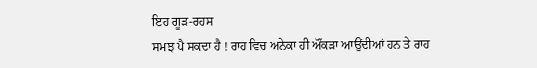ਇਹ ਗੂੜ-ਰਹਸ
ਸਮਝ ਪੈ ਸਕਦਾ ਹੈ ! ਰਾਹ ਵਿਚ ਅਨੇਕਾ ਹੀ ਔਂਕੜਾ ਆਉਂਦੀਆਂ ਹਨ ਤੇ ਰਾਹ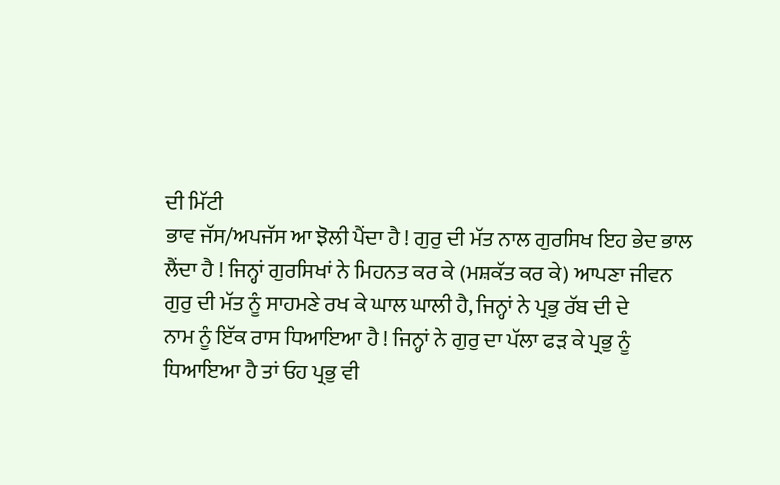ਦੀ ਮਿੱਟੀ
ਭਾਵ ਜੱਸ/ਅਪਜੱਸ ਆ ਝੋਲੀ ਪੈਂਦਾ ਹੈ ! ਗੁਰੁ ਦੀ ਮੱਤ ਨਾਲ ਗੁਰਸਿਖ ਇਹ ਭੇਦ ਭਾਲ
ਲੈਂਦਾ ਹੈ ! ਜਿਨ੍ਹਾਂ ਗੁਰਸਿਖਾਂ ਨੇ ਮਿਹਨਤ ਕਰ ਕੇ (ਮਸ਼ਕੱਤ ਕਰ ਕੇ) ਆਪਣਾ ਜੀਵਨ
ਗੁਰੁ ਦੀ ਮੱਤ ਨੂੰ ਸਾਹਮਣੇ ਰਖ ਕੇ ਘਾਲ ਘਾਲੀ ਹੈ, ਜਿਨ੍ਹਾਂ ਨੇ ਪ੍ਰਭੁ ਰੱਬ ਦੀ ਦੇ
ਨਾਮ ਨੂੰ ਇੱਕ ਰਾਸ ਧਿਆਇਆ ਹੈ ! ਜਿਨ੍ਹਾਂ ਨੇ ਗੁਰੁ ਦਾ ਪੱਲਾ ਫੜ ਕੇ ਪ੍ਰਭੁ ਨੂੰ
ਧਿਆਇਆ ਹੈ ਤਾਂ ਓਹ ਪ੍ਰਭੁ ਵੀ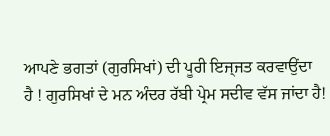ਆਪਣੇ ਭਗਤਾਂ (ਗੁਰਸਿਖਾਂ) ਦੀ ਪੂਰੀ ਇਜ੍ਜਤ ਕਰਵਾਉਂਦਾ
ਹੈ ! ਗੁਰਸਿਖਾਂ ਦੇ ਮਨ ਅੰਦਰ ਰੱਬੀ ਪ੍ਰੇਮ ਸਦੀਵ ਵੱਸ ਜਾਂਦਾ ਹੈ!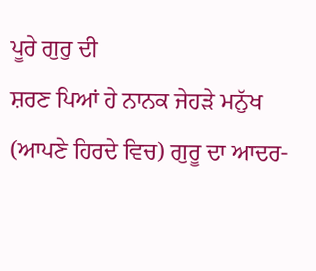ਪੂਰੇ ਗੁਰੁ ਦੀ
ਸ਼ਰਣ ਪਿਆਂ ਹੇ ਨਾਨਕ ਜੇਹੜੇ ਮਨੁੱਖ (ਆਪਣੇ ਹਿਰਦੇ ਵਿਚ) ਗੁਰੂ ਦਾ ਆਦਰ-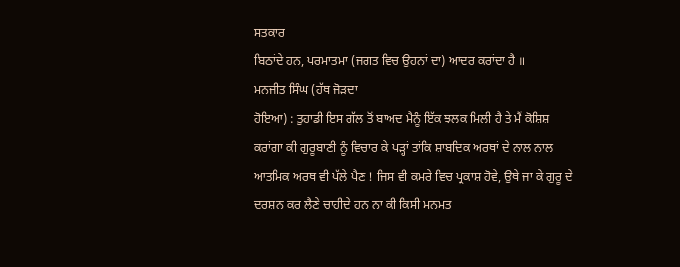ਸਤਕਾਰ
ਬਿਠਾਂਦੇ ਹਨ, ਪਰਮਾਤਮਾ (ਜਗਤ ਵਿਚ ਉਹਨਾਂ ਦਾ) ਆਦਰ ਕਰਾਂਦਾ ਹੈ ॥
ਮਨਜੀਤ ਸਿੰਘ (ਹੱਥ ਜੋੜਦਾ
ਹੋਇਆ) : ਤੁਹਾਡੀ ਇਸ ਗੱਲ ਤੋਂ ਬਾਅਦ ਮੈਨੂੰ ਇੱਕ ਝਲਕ ਮਿਲੀ ਹੈ ਤੇ ਮੈਂ ਕੋਸ਼ਿਸ਼
ਕਰਾਂਗਾ ਕੀ ਗੁਰੂਬਾਣੀ ਨੂੰ ਵਿਚਾਰ ਕੇ ਪੜ੍ਹਾਂ ਤਾਂਕਿ ਸ਼ਾਬਦਿਕ ਅਰਥਾਂ ਦੇ ਨਾਲ ਨਾਲ
ਆਤਮਿਕ ਅਰਥ ਵੀ ਪੱਲੇ ਪੈਣ ! ਜਿਸ ਵੀ ਕਮਰੇ ਵਿਚ ਪ੍ਰਕਾਸ਼ ਹੋਵੇ, ਉਥੇ ਜਾ ਕੇ ਗੁਰੂ ਦੇ
ਦਰਸ਼ਨ ਕਰ ਲੈਣੇ ਚਾਹੀਦੇ ਹਨ ਨਾ ਕੀ ਕਿਸੀ ਮਨਮਤ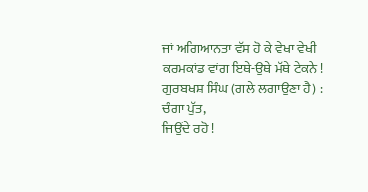ਜਾਂ ਅਗਿਆਨਤਾ ਵੱਸ ਹੋ ਕੇ ਵੇਖਾ ਵੇਖੀ
ਕਰਮਕਾਂਡ ਵਾਂਗ ਇਥੇ-ਉਥੇ ਮੱਥੇ ਟੇਕਨੇ !
ਗੁਰਬਖਸ਼ ਸਿੰਘ (ਗਲੇ ਲਗਾਉਣਾ ਹੈ) : ਚੰਗਾ ਪੁੱਤ,
ਜਿਉਂਦੇ ਰਹੋ !